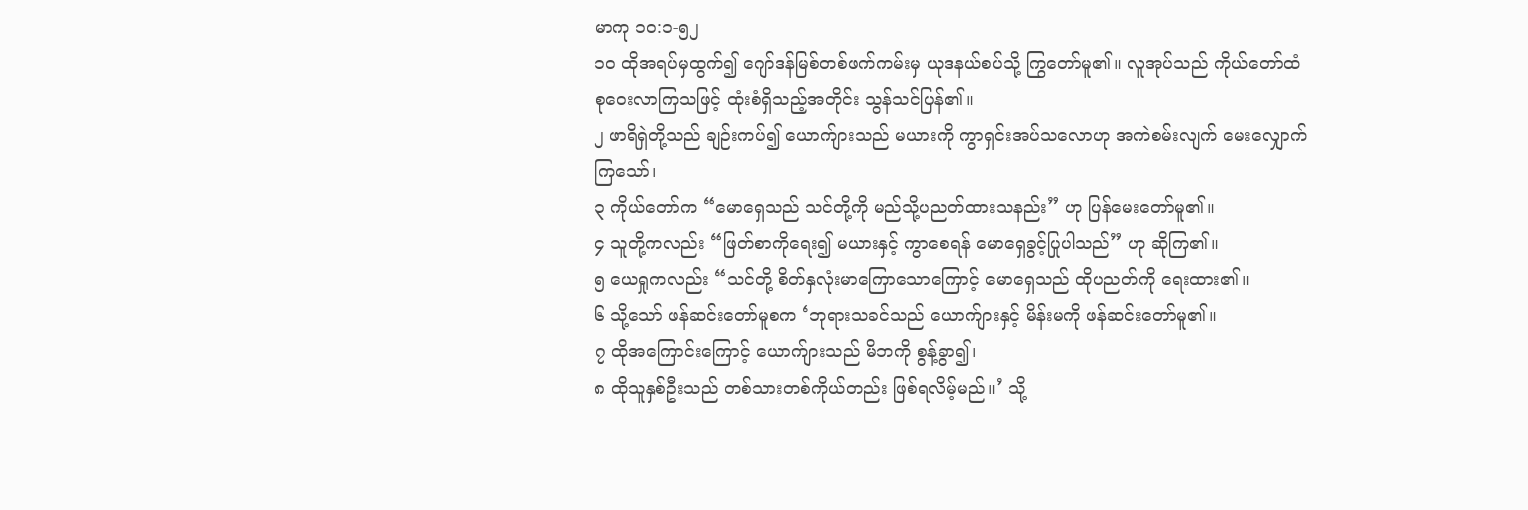မာကု ၁၀:၁-၅၂
၁၀ ထိုအရပ်မှထွက်၍ ဂျော်ဒန်မြစ်တစ်ဖက်ကမ်းမှ ယုဒနယ်စပ်သို့ ကြွတော်မူ၏။ လူအုပ်သည် ကိုယ်တော်ထံစုဝေးလာကြသဖြင့် ထုံးစံရှိသည့်အတိုင်း သွန်သင်ပြန်၏။
၂ ဖာရိရှဲတို့သည် ချဉ်းကပ်၍ ယောက်ျားသည် မယားကို ကွာရှင်းအပ်သလောဟု အကဲစမ်းလျက် မေးလျှောက်ကြသော်၊
၃ ကိုယ်တော်က “မောရှေသည် သင်တို့ကို မည်သို့ပညတ်ထားသနည်း” ဟု ပြန်မေးတော်မူ၏။
၄ သူတို့ကလည်း “ဖြတ်စာကိုရေး၍ မယားနှင့် ကွာစေရန် မောရှေခွင့်ပြုပါသည်” ဟု ဆိုကြ၏။
၅ ယေရှုကလည်း “သင်တို့ စိတ်နှလုံးမာကြောသောကြောင့် မောရှေသည် ထိုပညတ်ကို ရေးထား၏။
၆ သို့သော် ဖန်ဆင်းတော်မူစက ‘ဘုရားသခင်သည် ယောက်ျားနှင့် မိန်းမကို ဖန်ဆင်းတော်မူ၏။
၇ ထိုအကြောင်းကြောင့် ယောက်ျားသည် မိဘကို စွန့်ခွာ၍၊
၈ ထိုသူနှစ်ဦးသည် တစ်သားတစ်ကိုယ်တည်း ဖြစ်ရလိမ့်မည်။’ သို့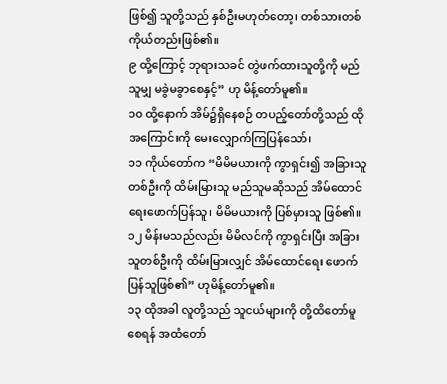ဖြစ်၍ သူတို့သည် နှစ်ဦးမဟုတ်တော့၊ တစ်သားတစ်ကိုယ်တည်းဖြစ်၏။
၉ ထို့ကြောင့် ဘုရားသခင် တွဲဖက်ထားသူတို့ကို မည်သူမျှ မခွဲမခွာစေနှင့်” ဟု မိန့်တော်မူ၏။
၁၀ ထို့နောက် အိမ်၌ရှိနေစဉ် တပည့်တော်တို့သည် ထိုအကြောင်းကို မေးလျှောက်ကြပြန်သော်၊
၁၁ ကိုယ်တော်က “မိမိမယားကို ကွာရှင်း၍ အခြားသူတစ်ဦးကို ထိမ်းမြားသူ မည်သူမဆိုသည် အိမ်ထောင်ရေးဖောက်ပြန်သူ၊ မိမိမယားကို ပြစ်မှားသူ ဖြစ်၏။
၁၂ မိန်းမသည်လည်း မိမိလင်ကို ကွာရှင်းပြီး အခြားသူတစ်ဦးကို ထိမ်းမြားလျှင် အိမ်ထောင်ရေး ဖောက်ပြန်သူဖြစ်၏” ဟုမိန့်တော်မူ၏။
၁၃ ထိုအခါ လူတို့သည် သူငယ်များကို တို့ထိတော်မူစေရန် အထံတော်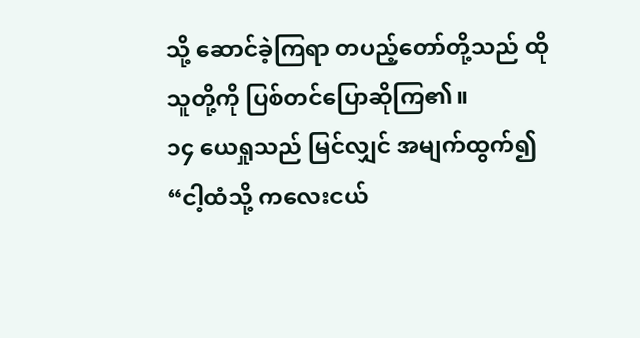သို့ ဆောင်ခဲ့ကြရာ တပည့်တော်တို့သည် ထိုသူတို့ကို ပြစ်တင်ပြောဆိုကြ၏။
၁၄ ယေရှုသည် မြင်လျှင် အမျက်ထွက်၍ “ငါ့ထံသို့ ကလေးငယ်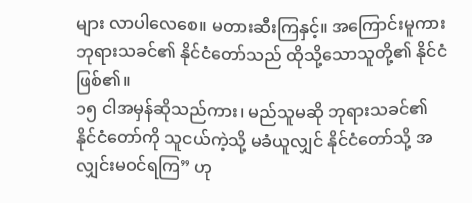များ လာပါလေစေ။ မတားဆီးကြနှင့်။ အကြောင်းမူကား ဘုရားသခင်၏ နိုင်ငံတော်သည် ထိုသို့သောသူတို့၏ နိုင်ငံဖြစ်၏။
၁၅ ငါအမှန်ဆိုသည်ကား၊ မည်သူမဆို ဘုရားသခင်၏ နိုင်ငံတော်ကို သူငယ်ကဲ့သို့ မခံယူလျှင် နိုင်ငံတော်သို့ အလျှင်းမဝင်ရကြ” ဟု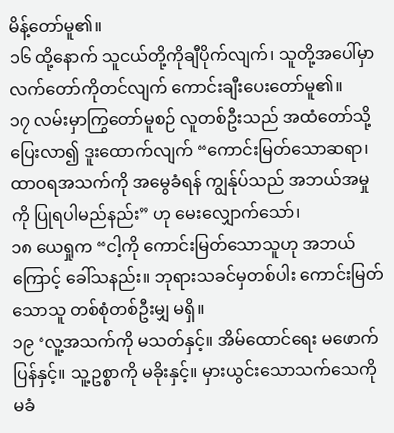မိန့်တော်မူ၏။
၁၆ ထို့နောက် သူငယ်တို့ကိုချီပိုက်လျက်၊ သူတို့အပေါ်မှာ လက်တော်ကိုတင်လျက် ကောင်းချီးပေးတော်မူ၏။
၁၇ လမ်းမှာကြွတော်မူစဉ် လူတစ်ဦးသည် အထံတော်သို့ပြေးလာ၍ ဒူးထောက်လျက် “ကောင်းမြတ်သောဆရာ၊ ထာဝရအသက်ကို အမွေခံရန် ကျွန်ုပ်သည် အဘယ်အမှုကို ပြုရပါမည်နည်း” ဟု မေးလျှောက်သော်၊
၁၈ ယေရှုက “ငါ့ကို ကောင်းမြတ်သောသူဟု အဘယ်ကြောင့် ခေါ်သနည်း။ ဘုရားသခင်မှတစ်ပါး ကောင်းမြတ်သောသူ တစ်စုံတစ်ဦးမျှ မရှိ။
၁၉ ‘လူ့အသက်ကို မသတ်နှင့်။ အိမ်ထောင်ရေး မဖောက်ပြန်နှင့်။ သူ့ဥစ္စာကို မခိုးနှင့်။ မှားယွင်းသောသက်သေကို မခံ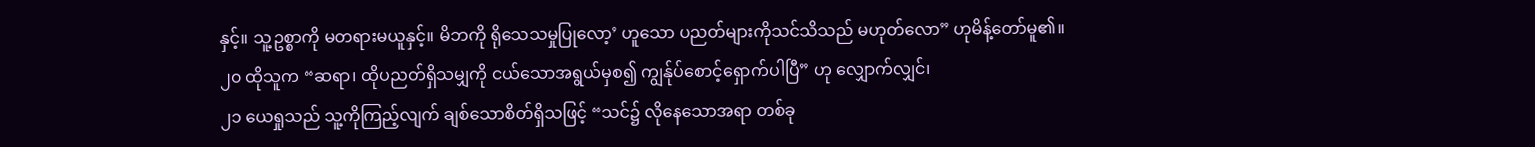နှင့်။ သူ့ဥစ္စာကို မတရားမယူနှင့်။ မိဘကို ရိုသေသမှုပြုလော့’ ဟူသော ပညတ်များကိုသင်သိသည် မဟုတ်လော” ဟုမိန့်တော်မူ၏။
၂၀ ထိုသူက “ဆရာ၊ ထိုပညတ်ရှိသမျှကို ငယ်သောအရွယ်မှစ၍ ကျွန်ုပ်စောင့်ရှောက်ပါပြီ” ဟု လျှောက်လျှင်၊
၂၁ ယေရှုသည် သူ့ကိုကြည့်လျက် ချစ်သောစိတ်ရှိသဖြင့် “သင်၌ လိုနေသောအရာ တစ်ခု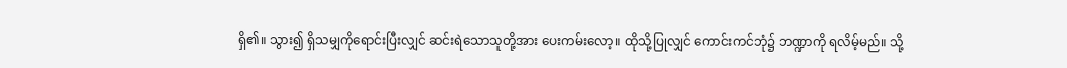ရှိ၏။ သွား၍ ရှိသမျှကိုရောင်းပြီးလျှင် ဆင်းရဲသောသူတို့အား ပေးကမ်းလော့။ ထိုသို့ပြုလျှင် ကောင်းကင်ဘုံ၌ ဘဏ္ဍာကို ရလိမ့်မည်။ သို့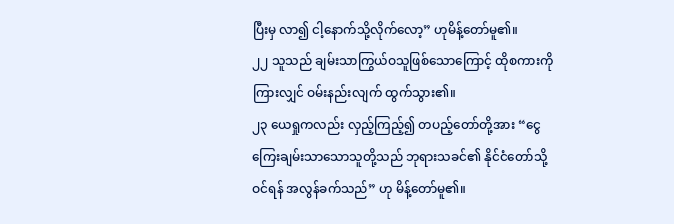ပြီးမှ လာ၍ ငါ့နောက်သို့လိုက်လော့” ဟုမိန့်တော်မူ၏။
၂၂ သူသည် ချမ်းသာကြွယ်ဝသူဖြစ်သောကြောင့် ထိုစကားကိုကြားလျှင် ဝမ်းနည်းလျက် ထွက်သွား၏။
၂၃ ယေရှုကလည်း လှည့်ကြည့်၍ တပည့်တော်တို့အား “ငွေကြေးချမ်းသာသောသူတို့သည် ဘုရားသခင်၏ နိုင်ငံတော်သို့ဝင်ရန် အလွန်ခက်သည်” ဟု မိန့်တော်မူ၏။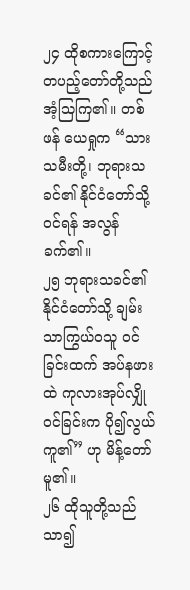၂၄ ထိုစကားကြောင့် တပည့်တော်တို့သည် အံ့သြကြ၏။ တစ်ဖန် ယေရှုက “သားသမီးတို့၊ ဘုရားသခင်၏ နိုင်ငံတော်သို့ ဝင်ရန် အလွန်ခက်၏။
၂၅ ဘုရားသခင်၏ နိုင်ငံတော်သို့ ချမ်းသာကြွယ်ဝသူ ဝင်ခြင်းထက် အပ်နဖားထဲ ကုလားအုပ်လျှိုဝင်ခြင်းက ပို၍လွယ်ကူ၏” ဟု မိန့်တော်မူ၏။
၂၆ ထိုသူတို့သည် သာ၍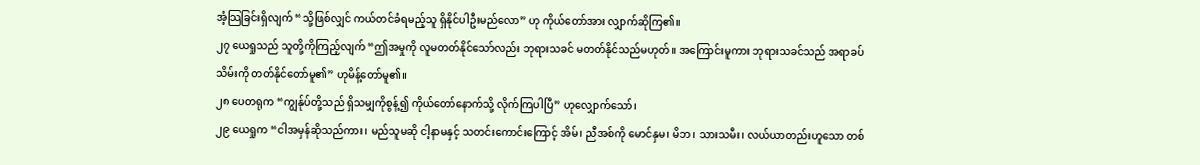အံ့သြခြင်းရှိလျက် “သို့ဖြစ်လျှင် ကယ်တင်ခံရမည့်သူ ရှိနိုင်ပါဦးမည်လော” ဟု ကိုယ်တော်အား လျှာက်ဆိုကြ၏။
၂၇ ယေရှုသည် သူတို့ကိုကြည့်လျက် “ဤအမှုကို လူမတတ်နိုင်သော်လည်း ဘုရားသခင် မတတ်နိုင်သည်မဟုတ်။ အကြောင်းမူကား ဘုရားသခင်သည် အရာခပ်သိမ်းကို တတ်နိုင်တော်မူ၏” ဟုမိန့်တော်မူ၏။
၂၈ ပေတရုက “ကျွန်ုပ်တို့သည် ရှိသမျှကိုစွန့်၍ ကိုယ်တော်နောက်သို့ လိုက်ကြပါပြီ” ဟုလျှောက်သော်၊
၂၉ ယေရှုက “ငါအမှန်ဆိုသည်ကား၊ မည်သူမဆို ငါ့နာမနှင့် သတင်းကောင်းကြောင့် အိမ်၊ ညီအစ်ကို မောင်နှမ၊ မိဘ၊ သားသမီး၊ လယ်ယာတည်းဟူသော တစ်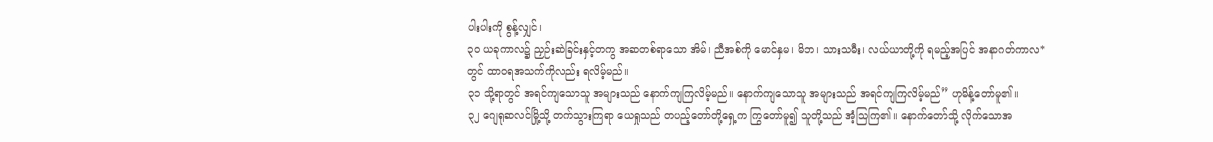ပါးပါးကို စွန့်လျှင်၊
၃၀ ယခုကာလ၌ ညှဉ်းဆဲခြင်းနှင့်တကွ အဆတစ်ရာသော အိမ်၊ ညီအစ်ကို မောင်နှမ၊ မိဘ၊ သားသမီး၊ လယ်ယာတို့ကို ရမည့်အပြင် အနာဂတ်ကာလ*တွင် ထာဝရအသက်ကိုလည်း ရလိမ့်မည်။
၃၁ သို့ရာတွင် အရင်ကျသောသူ အများသည် နောက်ကျကြလိမ့်မည်။ နောက်ကျသောသူ အများသည် အရင်ကျကြလိမ့်မည်” ဟုမိန့်တော်မူ၏။
၃၂ ဂျေရုဆလင်မြို့သို့ တက်သွားကြရာ ယေရှုသည် တပည့်တော်တို့ရှေ့က ကြွတော်မူ၍ သူတို့သည် အံ့သြကြ၏။ နောက်တော်သို့ လိုက်သောအ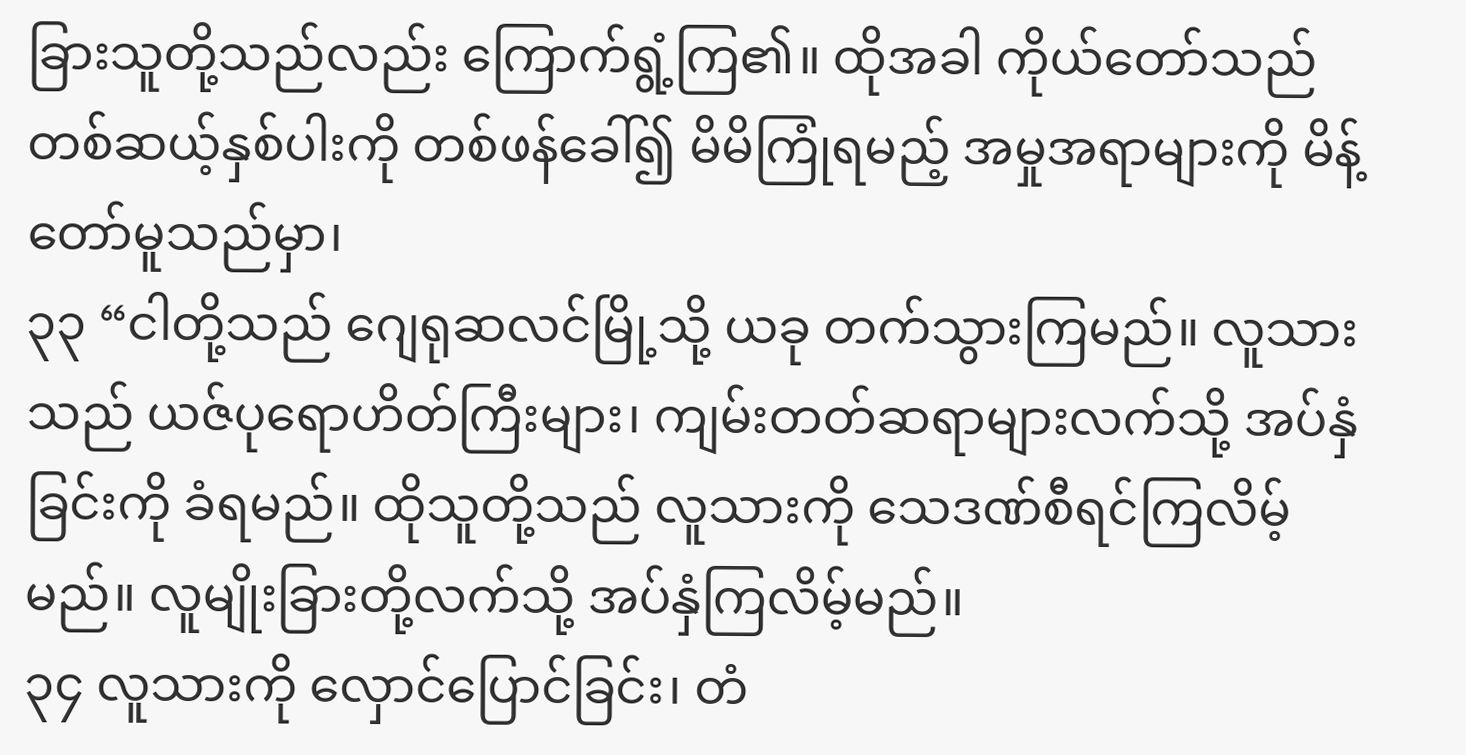ခြားသူတို့သည်လည်း ကြောက်ရွံ့ကြ၏။ ထိုအခါ ကိုယ်တော်သည် တစ်ဆယ့်နှစ်ပါးကို တစ်ဖန်ခေါ်၍ မိမိကြုံရမည့် အမှုအရာများကို မိန့်တော်မူသည်မှာ၊
၃၃ “ငါတို့သည် ဂျေရုဆလင်မြို့သို့ ယခု တက်သွားကြမည်။ လူသားသည် ယဇ်ပုရောဟိတ်ကြီးများ၊ ကျမ်းတတ်ဆရာများလက်သို့ အပ်နှံခြင်းကို ခံရမည်။ ထိုသူတို့သည် လူသားကို သေဒဏ်စီရင်ကြလိမ့်မည်။ လူမျိုးခြားတို့လက်သို့ အပ်နှံကြလိမ့်မည်။
၃၄ လူသားကို လှောင်ပြောင်ခြင်း၊ တံ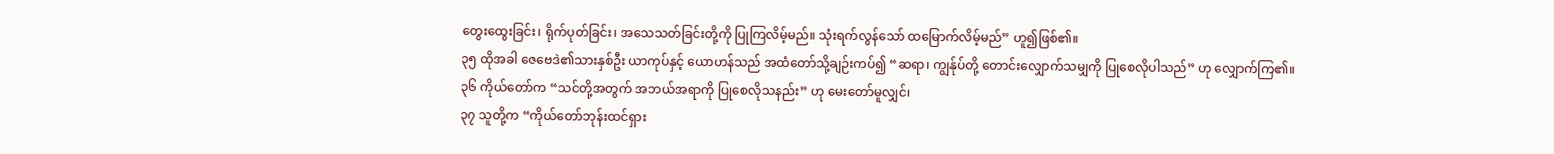တွေးထွေးခြင်း၊ ရိုက်ပုတ်ခြင်း၊ အသေသတ်ခြင်းတို့ကို ပြုကြလိမ့်မည်။ သုံးရက်လွန်သော် ထမြောက်လိမ့်မည်” ဟူ၍ဖြစ်၏။
၃၅ ထိုအခါ ဇေဗေဒဲ၏သားနှစ်ဦး ယာကုပ်နှင့် ယောဟန်သည် အထံတော်သို့ချဉ်းကပ်၍ “ဆရာ၊ ကျွန်ုပ်တို့ တောင်းလျှောက်သမျှကို ပြုစေလိုပါသည်” ဟု လျှောက်ကြ၏။
၃၆ ကိုယ်တော်က “သင်တို့အတွက် အဘယ်အရာကို ပြုစေလိုသနည်း” ဟု မေးတော်မူလျှင်၊
၃၇ သူတို့က “ကိုယ်တော်ဘုန်းထင်ရှား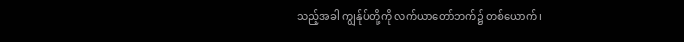သည့်အခါ ကျွန်ုပ်တို့ကို လက်ယာတော်ဘက်၌ တစ်ယောက်၊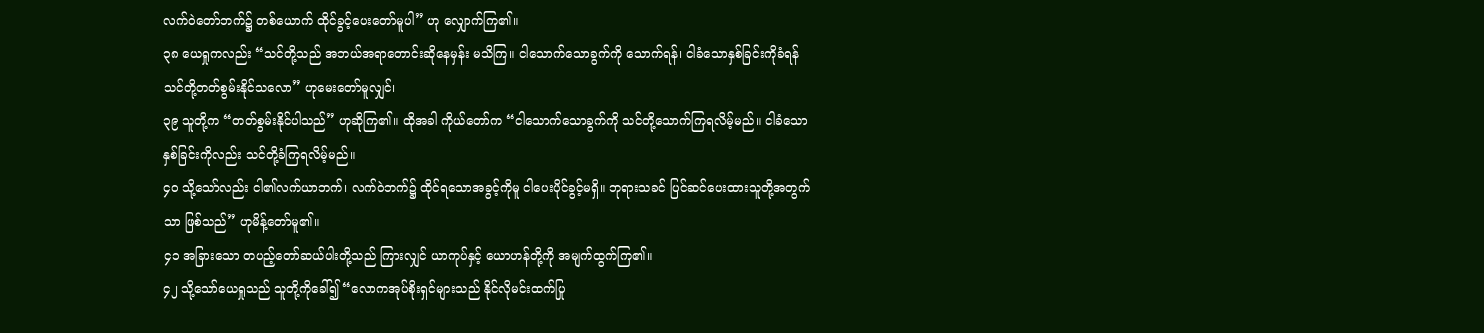လက်ဝဲတော်ဘက်၌ တစ်ယောက် ထိုင်ခွင့်ပေးတော်မူပါ” ဟု လျှောက်ကြ၏။
၃၈ ယေရှုကလည်း “သင်တို့သည် အဘယ်အရာတောင်းဆိုနေမှန်း မသိကြ။ ငါသောက်သောခွက်ကို သောက်ရန်၊ ငါခံသောနှစ်ခြင်းကိုခံရန် သင်တို့တတ်စွမ်းနိုင်သလော” ဟုမေးတော်မူလျှင်၊
၃၉ သူတို့က “တတ်စွမ်းနိုင်ပါသည်” ဟုဆိုကြ၏။ ထိုအခါ ကိုယ်တော်က “ငါသောက်သောခွက်ကို သင်တို့သောက်ကြရလိမ့်မည်။ ငါခံသော နှစ်ခြင်းကိုလည်း သင်တို့ခံကြရလိမ့်မည်။
၄၀ သို့သော်လည်း ငါ၏လက်ယာဘက်၊ လက်ဝဲဘက်၌ ထိုင်ရသောအခွင့်ကိုမူ ငါပေးပိုင်ခွင့်မရှိ။ ဘုရားသခင် ပြင်ဆင်ပေးထားသူတို့အတွက်သာ ဖြစ်သည်” ဟုမိန့်တော်မူ၏။
၄၁ အခြားသော တပည့်တော်ဆယ်ပါးတို့သည် ကြားလျှင် ယာကုပ်နှင့် ယောဟန်တို့ကို အမျက်ထွက်ကြ၏။
၄၂ သို့သော်ယေရှုသည် သူတို့ကိုခေါ်၍ “လောကအုပ်စိုးရှင်များသည် နိုင်လိုမင်းထက်ပြု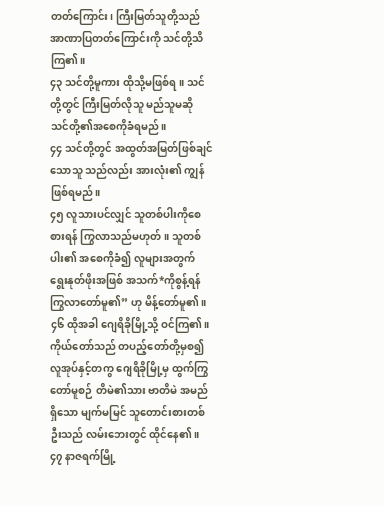တတ်ကြောင်း၊ ကြီးမြတ်သူတို့သည် အာဏာပြတတ်ကြောင်းကို သင်တို့သိကြ၏။
၄၃ သင်တို့မူကား ထိုသို့မဖြစ်ရ။ သင်တို့တွင် ကြီးမြတ်လိုသူ မည်သူမဆို သင်တို့၏အစေကိုခံရမည်။
၄၄ သင်တို့တွင် အထွတ်အမြတ်ဖြစ်ချင်သောသူ သည်လည်း အားလုံး၏ ကျွန်ဖြစ်ရမည်။
၄၅ လူသားပင်လျှင် သူတစ်ပါးကိုစေစားရန် ကြွလာသည်မဟုတ်။ သူတစ်ပါး၏ အစေကိုခံ၍ လူများအတွက် ရွေးနုတ်ဖိုးအဖြစ် အသက်*ကိုစွန့်ရန် ကြွလာတော်မူ၏” ဟု မိန့်တော်မူ၏။
၄၆ ထိုအခါ ဂျေရိခိုမြို့သို့ ဝင်ကြ၏။ ကိုယ်တော်သည် တပည့်တော်တို့မှစ၍ လူအုပ်နှင့်တကွ ဂျေရိခိုမြို့မှ ထွက်ကြွတော်မူစဉ် တိမဲ၏သား ဗာတိမဲ အမည်ရှိသော မျက်မမြင် သူတောင်းစားတစ်ဦးသည် လမ်းဘေးတွင် ထိုင်နေ၏။
၄၇ နာဇရက်မြို့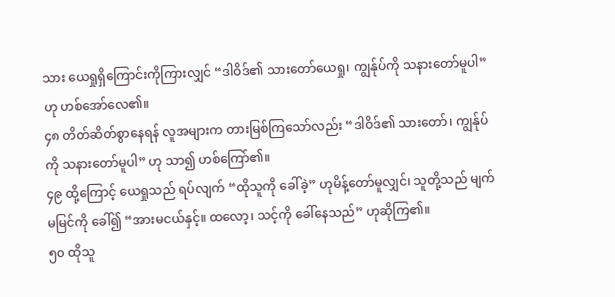သား ယေရှုရှိကြောင်းကိုကြားလျှင် “ဒါဝိဒ်၏ သားတော်ယေရှု၊ ကျွန်ုပ်ကို သနားတော်မူပါ” ဟု ဟစ်အော်လေ၏။
၄၈ တိတ်ဆိတ်စွာနေရန် လူအများက တားမြစ်ကြသော်လည်း “ဒါဝိဒ်၏ သားတော်၊ ကျွန်ုပ်ကို သနားတော်မူပါ” ဟု သာ၍ ဟစ်ကြော်၏။
၄၉ ထို့ကြောင့် ယေရှုသည် ရပ်လျက် “ထိုသူကို ခေါ်ခဲ့” ဟုမိန့်တော်မူလျှင်၊ သူတို့သည် မျက်မမြင်ကို ခေါ်၍ “အားမငယ်နှင့်။ ထလော့၊ သင့်ကို ခေါ်နေသည်” ဟုဆိုကြ၏။
၅၀ ထိုသူ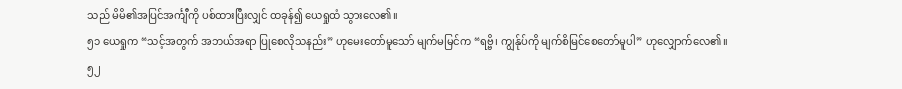သည် မိမိ၏အပြင်အင်္ကျီကို ပစ်ထားပြီးလျှင် ထခုန်၍ ယေရှုထံ သွားလေ၏။
၅၁ ယေရှုက “သင့်အတွက် အဘယ်အရာ ပြုစေလိုသနည်း” ဟုမေးတော်မူသော် မျက်မမြင်က “ရဗ္ဗိ၊ ကျွန်ုပ်ကို မျက်စိမြင်စေတော်မူပါ” ဟုလျှောက်လေ၏။
၅၂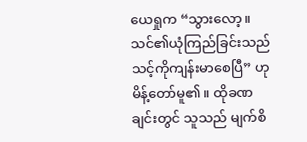ယေရှုက “သွားလော့။ သင်၏ယုံကြည်ခြင်းသည် သင့်ကိုကျန်းမာစေပြီ” ဟုမိန့်တော်မူ၏။ ထိုခဏချင်းတွင် သူသည် မျက်စိ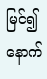မြင်၍ နောက်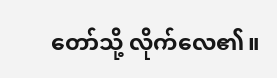တော်သို့ လိုက်လေ၏။